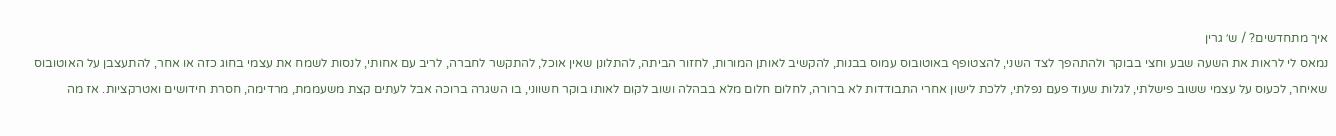איך מתחדשים? / ש׳ גרין
נמאס לי לראות את השעה שבע וחצי בבוקר ולהתהפך לצד השני, להצטופף באוטובוס עמוס בבנות, להקשיב לאותן המורות, לחזור הביתה, להתלונן שאין אוכל, להתקשר לחברה, לריב עם אחותי, לנסות לשמח את עצמי בחוג כזה או אחר, להתעצבן על האוטובוס שאיחר, לכעוס על עצמי ששוב פישלתי, לגלות שעוד פעם נפלתי, ללכת לישון אחרי התבודדות לא ברורה, לחלום חלום מלא בבהלה ושוב לקום לאותו בוקר חשווני, בו השגרה ברוכה אבל לעתים קצת משעממת, מרדימה, חסרת חידושים ואטרקציות. אז מה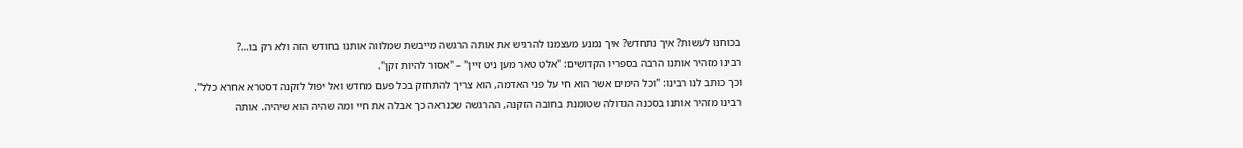בכוחנו לעשות? איך נתחדש? איך נמנע מעצמנו להרגיש את אותה הרגשה מייבשת שמלווה אותנו בחודש הזה ולא רק בו…?
רבינו מזהיר אותנו הרבה בספריו הקדושים: "אלט טאר מען ניט זיין" – "אסור להיות זקן".
וכך כותב לנו רבינו: "וכל הימים אשר הוא חי על פני האדמה, הוא צריך להתחזק בכל פעם מחדש ואל יפול לזקנה דסטרא אחרא כלל".
רבינו מזהיר אותנו בסכנה הגדולה שטומנת בחובה הזקנה, ההרגשה שכנראה כך אבלה את חיי ומה שהיה הוא שיהיה. אותה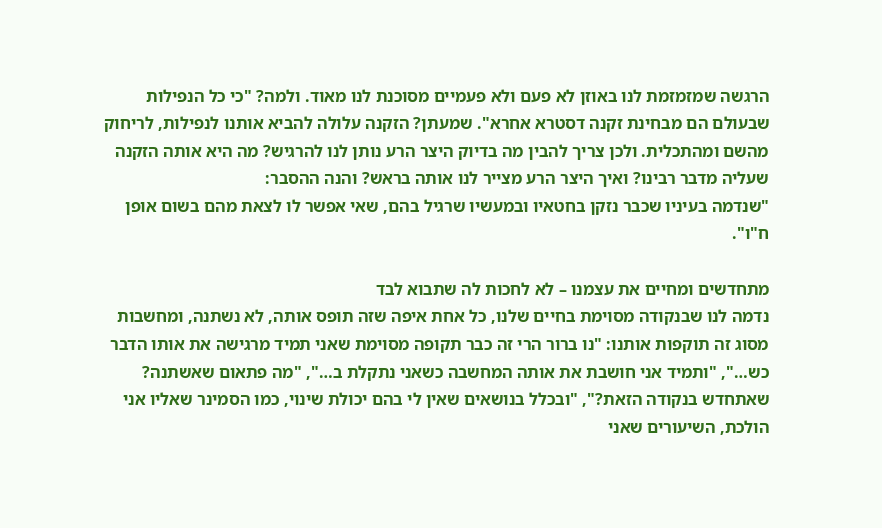הרגשה שמזמזמת לנו באוזן לא פעם ולא פעמיים מסוכנת לנו מאוד. ולמה? "כי כל הנפילות שבעולם הם מבחינת זקנה דסטרא אחרא". שמעתן? הזקנה עלולה להביא אותנו לנפילות, לריחוק מהשם ומהתכלית. ולכן צריך להבין מה בדיוק היצר הרע נותן לנו להרגיש? מה היא אותה הזקנה שעליה מדבר רבינו? ואיך היצר הרע מצייר לנו אותה בראש? והנה ההסבר:
"שנדמה בעיניו שכבר נזקן בחטאיו ובמעשיו שרגיל בהם, שאי אפשר לו לצאת מהם בשום אופן ח"ו".

מתחדשים ומחיים את עצמנו – לא לחכות לה שתבוא לבד
נדמה לנו שבנקודה מסוימת בחיים שלנו, כל אחת איפה שזה תופס אותה, לא נשתנה, ומחשבות מסוג זה תוקפות אותנו: "נו ברור הרי זה כבר תקופה מסוימת שאני תמיד מרגישה את אותו הדבר כש…", "ותמיד אני חושבת את אותה המחשבה כשאני נתקלת ב…", "מה פתאום שאשתנה? שאתחדש בנקודה הזאת?", "ובכלל בנושאים שאין לי בהם יכולת שינוי, כמו הסמינר שאליו אני הולכת, השיעורים שאני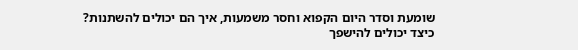שומעת וסדר היום הקפוא וחסר משמעות, איך הם יכולים להשתנות? כיצד יכולים להישפך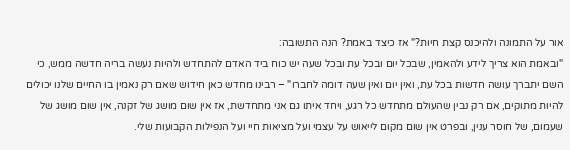אור על התמונה ולהיכנס קצת חיות?" אז כיצד באמת? הנה התשובה:
"ובאמת הוא צריך לידע ולהאמין, שבכל יום ובכל עת ובכל שעה יש כוח ביד האדם להתחדש ולהיות נעשה בריה חדשה ממש, כי השם יתברך עושה חדשות בכל עת, ואין יום ואין שעה דומה לחברו" – רבינו מחדש כאן חידוש שאם רק נאמין בו החיים שלנו יכולים להיות מתוקים, אם רק נבין שהעולם מתחדש כל רגע, ויחד איתו גם אני מתחדשת, אז אין שום מושג של זקנה, אין שום מושג של שעמום, של חוסר ענין, ובפרט אין שום מקום לייאוש על עצמי ועל מציאות חיי ועל הנפילות הקבועות שלי.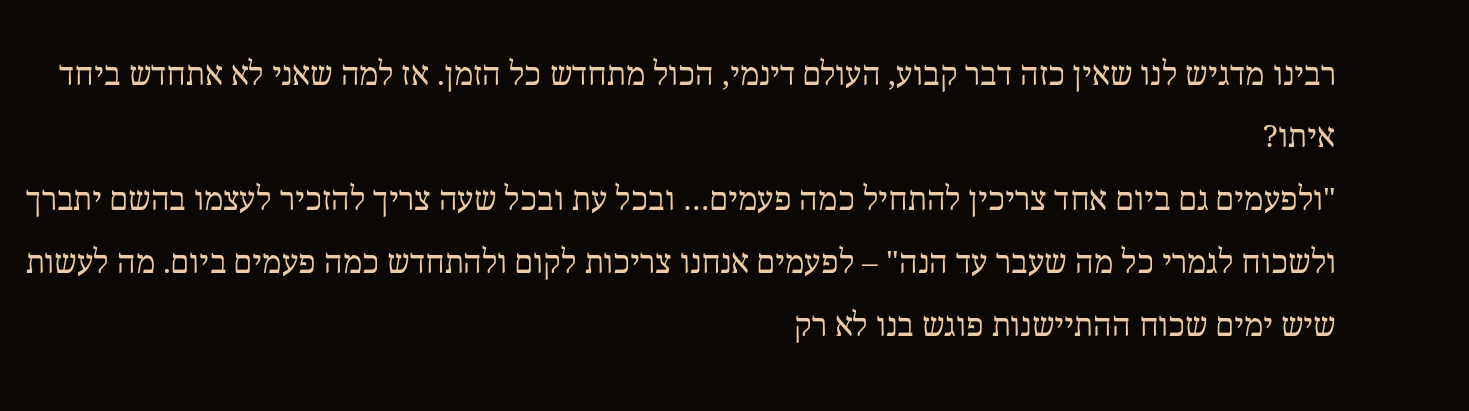רבינו מדגיש לנו שאין כזה דבר קבוע, העולם דינמי, הכול מתחדש כל הזמן. אז למה שאני לא אתחדש ביחד איתו?
"ולפעמים גם ביום אחד צריכין להתחיל כמה פעמים… ובכל עת ובכל שעה צריך להזכיר לעצמו בהשם יתברך ולשכוח לגמרי כל מה שעבר עד הנה" – לפעמים אנחנו צריכות לקום ולהתחדש כמה פעמים ביום. מה לעשות שיש ימים שכוח ההתיישנות פוגש בנו לא רק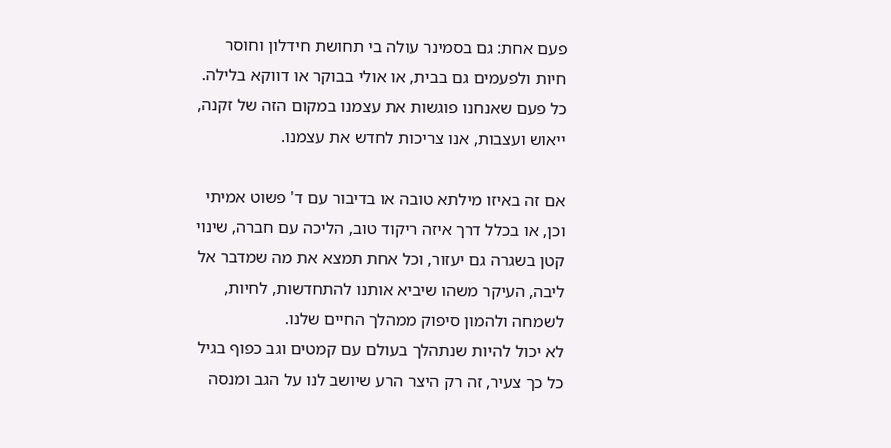פעם אחת: גם בסמינר עולה בי תחושת חידלון וחוסר חיות ולפעמים גם בבית, או אולי בבוקר או דווקא בלילה. כל פעם שאנחנו פוגשות את עצמנו במקום הזה של זקנה, ייאוש ועצבות, אנו צריכות לחדש את עצמנו.

אם זה באיזו מילתא טובה או בדיבור עם ד' פשוט אמיתי וכן, או בכלל דרך איזה ריקוד טוב, הליכה עם חברה, שינוי קטן בשגרה גם יעזור, וכל אחת תמצא את מה שמדבר אל ליבה, העיקר משהו שיביא אותנו להתחדשות, לחיות, לשמחה ולהמון סיפוק ממהלך החיים שלנו.
לא יכול להיות שנתהלך בעולם עם קמטים וגב כפוף בגיל כל כך צעיר, זה רק היצר הרע שיושב לנו על הגב ומנסה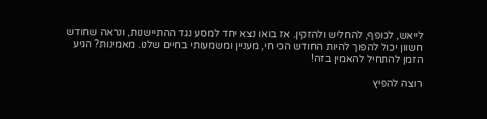לייאש, לכופף, להחליש ולהזקין. אז בואו נצא יחד למסע נגד ההתיישנות, ונראה שחודש חשוון יכול להפוך להיות החודש הכי חי, מעניין ומשמעותי בחיים שלנו. מאמינות? הגיע הזמן להתחיל להאמין בזה!

רוצה להפיץ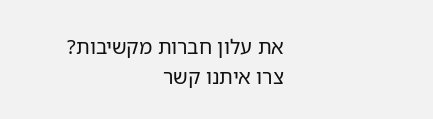את עלון חברות מקשיבות?
צרו איתנו קשר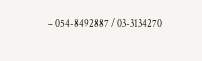– 054-8492887 / 03-3134270